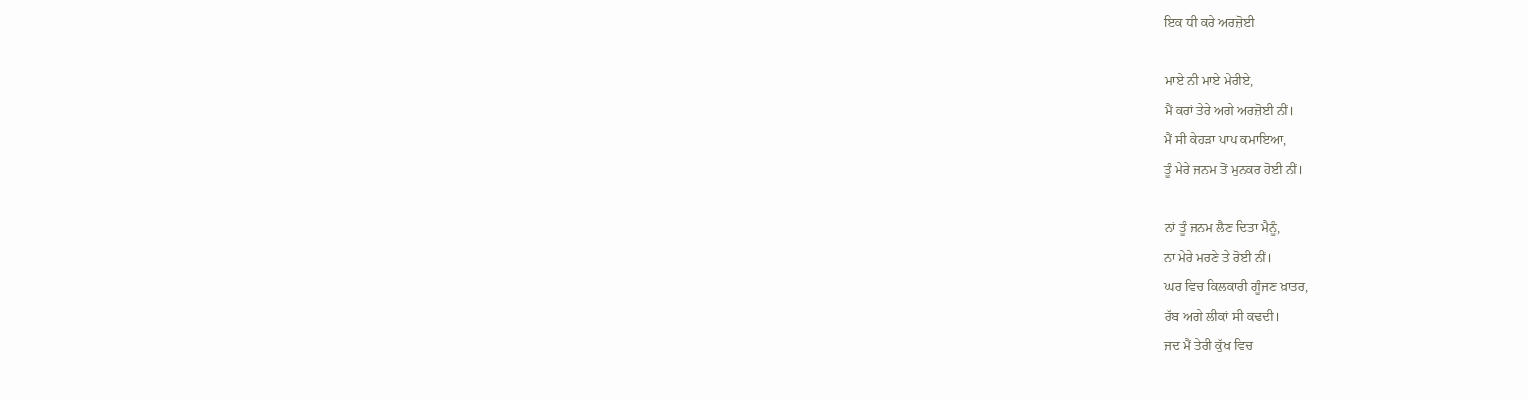ਇਕ ਧੀ ਕਰੇ ਅਰਜ਼ੋਈ

ਮਾਏ ਨੀ ਮਾਏ ਮੇਰੀਏ,
ਮੈਂ ਕਰਾਂ ਤੇਰੇ ਅਗੇ ਅਰਜ਼ੋਈ ਨੀਂ।
ਮੈਂ ਸੀ ਕੇਹੜਾ ਪਾਪ ਕਮਾਇਆ,
ਤੂੰ ਮੇਰੇ ਜਨਮ ਤੋਂ ਮੁਨਕਰ ਹੋਈ ਨੀਂ।

ਨਾਂ ਤੂੰ ਜਨਮ ਲੈਣ ਦਿਤਾ ਮੈਨੂੰ,
ਨਾ ਮੇਰੇ ਮਰਣੇ ਤੇ ਰੋਈ ਨੀਂ।
ਘਰ ਵਿਚ ਕਿਲਕਾਰੀ ਗੂੰਜਣ ਖ਼ਾਤਰ,
ਰੱਬ ਅਗੇ ਲੀਕਾਂ ਸੀ ਕਢਦੀ।
ਜਦ ਮੈਂ ਤੇਰੀ ਕੁੱਖ ਵਿਚ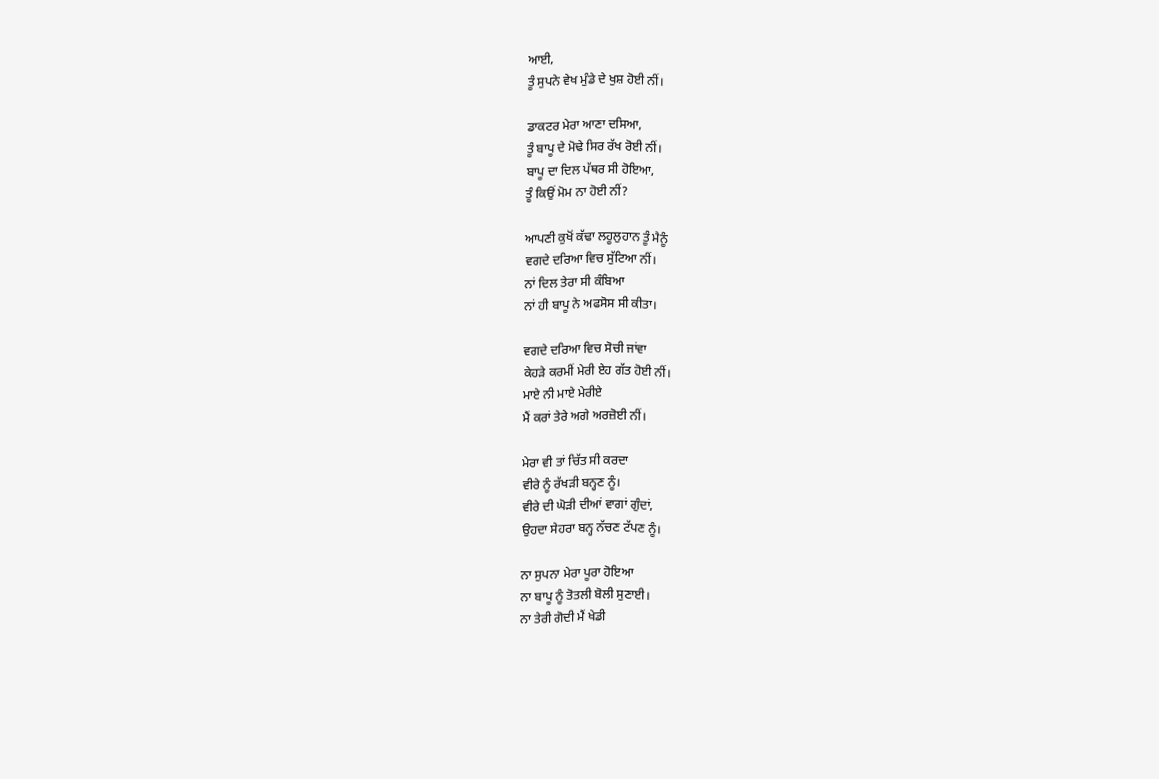ਆਈ,
ਤੂੰ ਸੁਪਨੇ ਵੇਖ ਮੁੰਡੇ ਦੇ ਖੁਸ਼ ਹੋਈ ਨੀਂ।

ਡਾਕਟਰ ਮੇਰਾ ਆਣਾ ਦਸਿਆ,
ਤੂੰ ਬਾਪੂ ਦੇ ਮੋਢੇ ਸਿਰ ਰੱਖ ਰੋਈ ਨੀਂ।
ਬਾਪੂ ਦਾ ਦਿਲ ਪੱਥਰ ਸੀ ਹੋਇਆ,
ਤੂੰ ਕਿਉਂ ਮੋਮ ਨਾ ਹੋਈ ਨੀਂ?

ਆਪਣੀ ਕੁਖੋਂ ਕੱਢਾ ਲਹੂਲੁਹਾਨ ਤੂੰ ਮੈਨੂੰ
ਵਗਦੇ ਦਰਿਆ ਵਿਚ ਸੁੱਟਿਆ ਨੀਂ।
ਨਾਂ ਦਿਲ ਤੇਰਾ ਸੀ ਕੰਬਿਆ
ਨਾਂ ਹੀ ਬਾਪੂ ਨੇ ਅਫਸੋਸ ਸੀ ਕੀਤਾ।

ਵਗਦੇ ਦਰਿਆ ਵਿਚ ਸੋਚੀ ਜਾਂਵਾ
ਕੇਹੜੇ ਕਰਮੀਂ ਮੇਰੀ ਏਹ ਗੱਤ ਹੋਈ ਨੀਂ।
ਮਾਏ ਨੀ ਮਾਏ ਮੇਰੀਏ
ਮੈਂ ਕਰਾਂ ਤੇਰੇ ਅਗੇ ਅਰਜ਼ੋਈ ਨੀਂ।

ਮੇਰਾ ਵੀ ਤਾਂ ਚਿੱਤ ਸੀ ਕਰਦਾ
ਵੀਰੇ ਨੂੰ ਰੱਖੜੀ ਬਨ੍ਹਣ ਨੂੰ।
ਵੀਰੇ ਦੀ ਘੋੜੀ ਦੀਆਂ ਵਾਗਾਂ ਗੁੰਦਾਂ,
ਉਹਦਾ ਸੇਹਰਾ ਬਨ੍ਹ ਨੱਚਣ ਟੱਪਣ ਨੂੰ।

ਨਾ ਸੁਪਨਾ ਮੇਰਾ ਪੂਰਾ ਹੋਇਆ
ਨਾ ਬਾਪੂ ਨੂੰ ਤੋਤਲੀ ਬੋਲੀ ਸੁਣਾਈ।
ਨਾ ਤੇਰੀ ਗੋਦੀ ਮੈਂ ਖੇਡੀ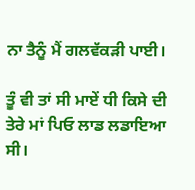ਨਾ ਤੈਨੂੰ ਮੈਂ ਗਲਵੱਕੜੀ ਪਾਈ।

ਤੂੰ ਵੀ ਤਾਂ ਸੀ ਮਾਏਂ ਧੀ ਕਿਸੇ ਦੀ
ਤੇਰੇ ਮਾਂ ਪਿਓ ਲਾਡ ਲਡਾਇਆ ਸੀ।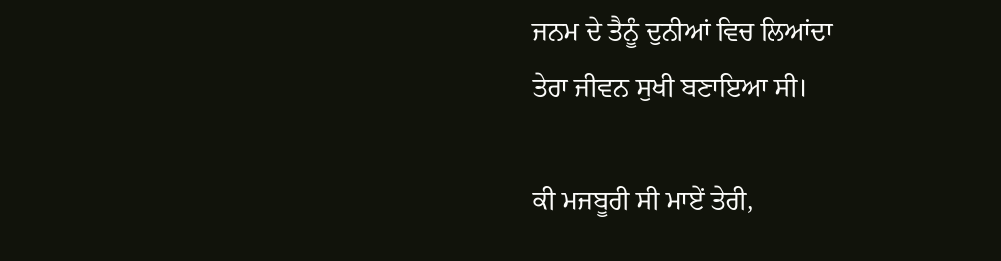ਜਨਮ ਦੇ ਤੈਨੂੰ ਦੁਨੀਆਂ ਵਿਚ ਲਿਆਂਦਾ
ਤੇਰਾ ਜੀਵਨ ਸੁਖੀ ਬਣਾਇਆ ਸੀ।

ਕੀ ਮਜਬੂਰੀ ਸੀ ਮਾਏਂ ਤੇਰੀ,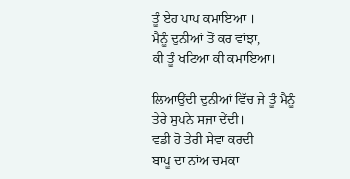ਤੂੰ ਏਹ ਪਾਪ ਕਮਾਇਆ ।
ਮੈਨੂੰ ਦੁਨੀਆਂ ਤੋਂ ਕਰ ਵਾਂਝਾ,
ਕੀ ਤੂੰ ਖਟਿਆ ਕੀ ਕਮਾਇਆ।

ਲਿਆਉਂਦੀ ਦੁਨੀਆਂ ਵਿੱਚ ਜੇ ਤੂੰ ਮੈਨੂੰ
ਤੇਰੇ ਸੁਪਨੇ ਸਜਾ ਦੇਂਦੀ।
ਵਡੀ ਹੋ ਤੇਰੀ ਸੇਵਾ ਕਰਦੀ
ਬਾਪੂ ਦਾ ਨਾਂਅ ਚਮਕਾ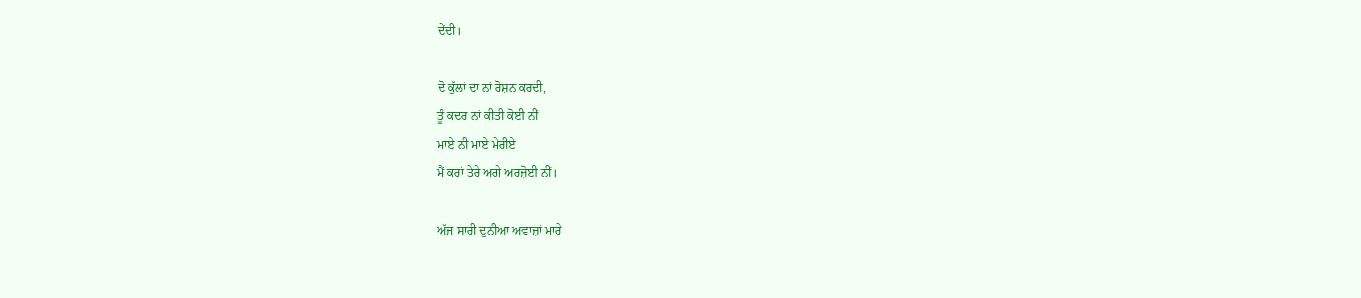ਦੇਂਦੀ।

ਦੋ ਕੁੱਲਾਂ ਦਾ ਨਾਂ ਰੋਸ਼ਨ ਕਰਦੀ,
ਤੂੰ ਕਦਰ ਨਾਂ ਕੀਤੀ ਕੋਈ ਨੀਂ
ਮਾਏ ਨੀ ਮਾਏ ਮੇਰੀਏ
ਮੈਂ ਕਰਾਂ ਤੇਰੇ ਅਗੇ ਅਰਜ਼ੋਈ ਨੀਂ।

ਅੱਜ ਸਾਰੀ ਦੁਨੀਆ ਅਵਾਜ਼ਾਂ ਮਾਰੇ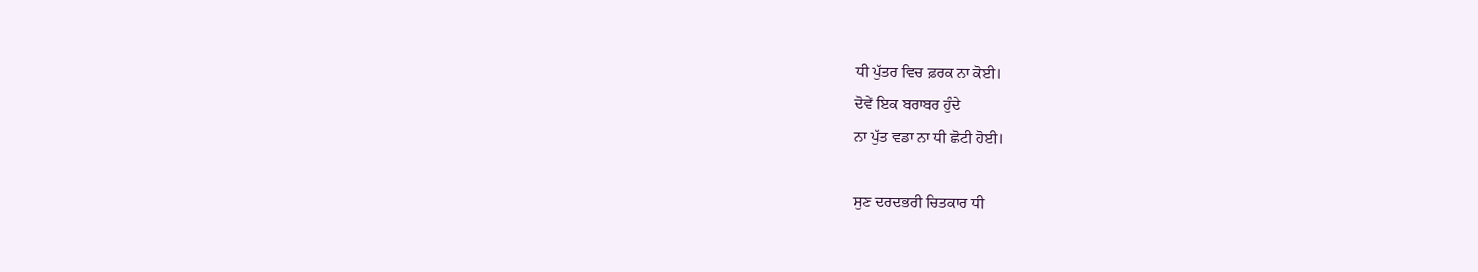ਧੀ ਪੁੱਤਰ ਵਿਚ ਫ਼ਰਕ ਨਾ ਕੋਈ।
ਦੋਵੇਂ ਇਕ ਬਰਾਬਰ ਹੁੰਦੇ
ਨਾ ਪੁੱਤ ਵਡਾ ਨਾ ਧੀ ਛੋਟੀ ਹੋਈ।

ਸੁਣ ਦਰਦਭਰੀ ਚਿਤਕਾਰ ਧੀ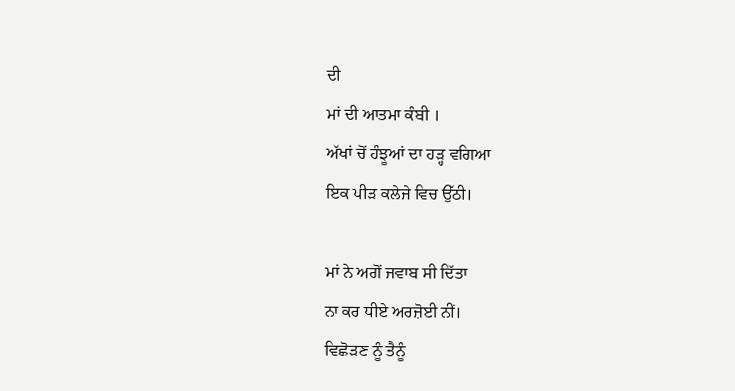ਦੀ
ਮਾਂ ਦੀ ਆਤਮਾ ਕੰਬੀ ।
ਅੱਖਾਂ ਚੋਂ ਹੰਝੂਆਂ ਦਾ ਹੜ੍ਹ ਵਗਿਆ
ਇਕ ਪੀੜ ਕਲੇਜੇ ਵਿਚ ਉੱਠੀ।

ਮਾਂ ਨੇ ਅਗੋਂ ਜਵਾਬ ਸੀ ਦਿੱਤਾ
ਨਾ ਕਰ ਧੀਏ ਅਰਜ਼ੋਈ ਨੀਂ।
ਵਿਛੋੜਣ ਨੂੰ ਤੈਨੂੰ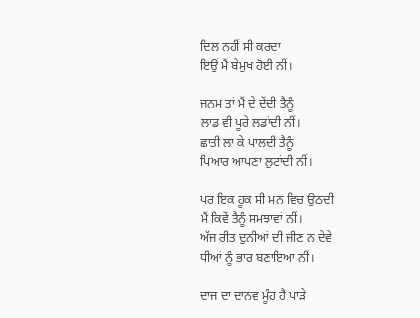ਦਿਲ ਨਹੀਂ ਸੀ ਕਰਦਾ
ਇਉਂ ਮੈਂ ਬੇਮੁਖ ਹੋਈ ਨੀਂ।

ਜਨਮ ਤਾਂ ਮੈਂ ਦੇ ਦੇਂਦੀ ਤੈਨੂੰ
ਲਾਡ ਵੀ ਪੂਰੇ ਲਡਾਂਦੀ ਨੀਂ।
ਛਾਤੀ ਲਾ ਕੇ ਪਾਲਦੀ ਤੈਨੂੰ
ਪਿਆਰ ਆਪਣਾ ਲੁਟਾਂਦੀ ਨੀਂ।

ਪਰ ਇਕ ਹੂਕ ਸੀ ਮਨ ਵਿਚ ਉਠਦੀ
ਮੈਂ ਕਿਵੇਂ ਤੈਨੂੰ ਸਮਝਾਵਾਂ ਨੀਂ।
ਅੱਜ ਰੀਤ ਦੁਨੀਆਂ ਦੀ ਜੀਣ ਨ ਦੇਵੇ
ਧੀਆਂ ਨੂੰ ਭਾਰ ਬਣਾਇਆ ਨੀਂ।

ਦਾਜ ਦਾ ਦਾਨਵ ਮੂੰਹ ਹੈ ਪਾੜੇ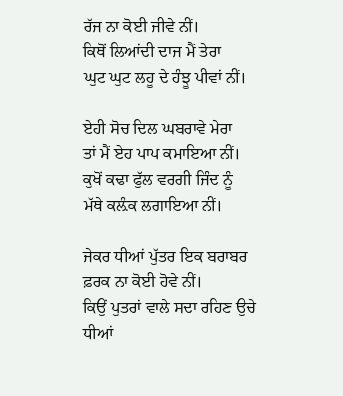ਰੱਜ ਨਾ ਕੋਈ ਜੀਵੇ ਨੀਂ।
ਕਿਥੋਂ ਲਿਆਂਦੀ ਦਾਜ ਮੈਂ ਤੇਰਾ
ਘੁਟ ਘੁਟ ਲਹੂ ਦੇ ਹੰਝੂ ਪੀਵਾਂ ਨੀਂ।

ਏਹੀ ਸੋਚ ਦਿਲ ਘਬਰਾਵੇ ਮੇਰਾ
ਤਾਂ ਮੈਂ ਏਹ ਪਾਪ ਕਮਾਇਆ ਨੀਂ।
ਕੁਖੋਂ ਕਢਾ ਫੁੱਲ ਵਰਗੀ ਜਿੰਦ ਨੂੰ
ਮੱਥੇ ਕਲ਼ੰਕ ਲਗਾਇਆ ਨੀਂ।

ਜੇਕਰ ਧੀਆਂ ਪੁੱਤਰ ਇਕ ਬਰਾਬਰ
ਫ਼ਰਕ ਨਾ ਕੋਈ ਹੋਵੇ ਨੀਂ।
ਕਿਉਂ ਪੁਤਰਾਂ ਵਾਲੇ ਸਦਾ ਰਹਿਣ ਉਚੇ
ਧੀਆਂ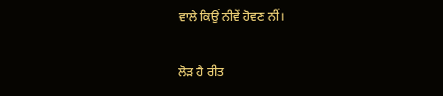ਵਾਲੇ ਕਿਉਂ ਨੀਵੇਂ ਹੋਵਣ ਨੀਂ।

ਲੋੜ ਹੈ ਰੀਤ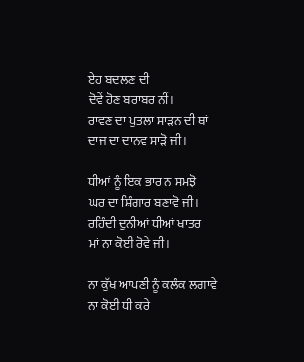ਏਹ ਬਦਲਣ ਦੀ
ਦੋਵੇਂ ਹੋਣ ਬਰਾਬਰ ਨੀਂ।
ਰਾਵਣ ਦਾ ਪੁਤਲਾ ਸਾੜਨ ਦੀ ਥਾਂ
ਦਾਜ ਦਾ ਦਾਨਵ ਸਾੜੋ ਜੀ।

ਧੀਆਂ ਨੂੰ ਇਕ ਭਾਰ ਨ ਸਮਝੋ
ਘਰ ਦਾ ਸ਼ਿੰਗਾਰ ਬਣਾਵੋ ਜੀ।
ਰਹਿੰਦੀ ਦੁਨੀਆਂ ਧੀਆਂ ਖਾਤਰ
ਮਾਂ ਨਾ ਕੋਈ ਰੋਵੇ ਜੀ।

ਨਾ ਕੁੱਖ ਆਪਣੀ ਨੂੰ ਕਲੰਕ ਲਗਾਵੇ
ਨਾ ਕੋਈ ਧੀ ਕਰੇ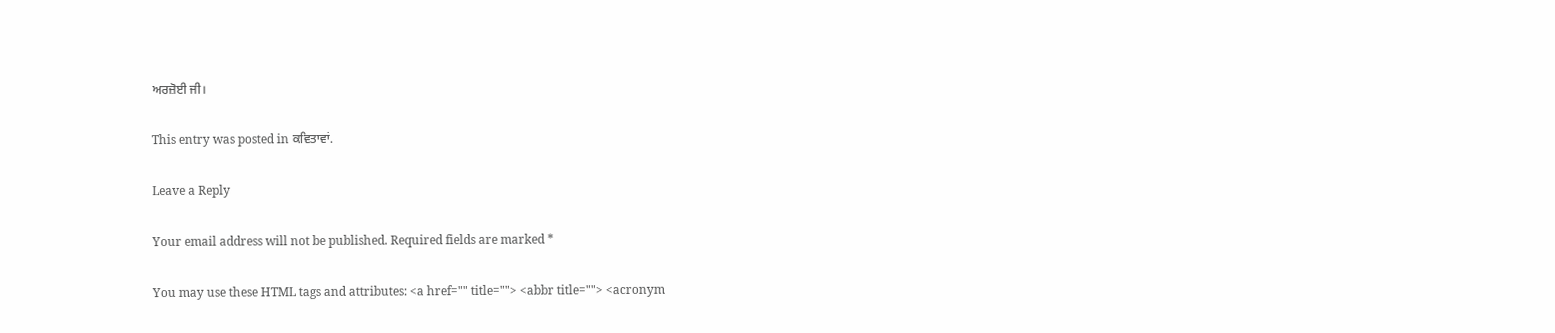ਅਰਜ਼ੋਈ ਜੀ।

This entry was posted in ਕਵਿਤਾਵਾਂ.

Leave a Reply

Your email address will not be published. Required fields are marked *

You may use these HTML tags and attributes: <a href="" title=""> <abbr title=""> <acronym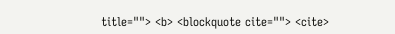title=""> <b> <blockquote cite=""> <cite>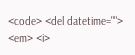<code> <del datetime=""> <em> <i>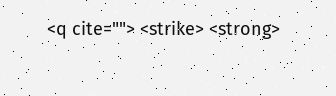<q cite=""> <strike> <strong>